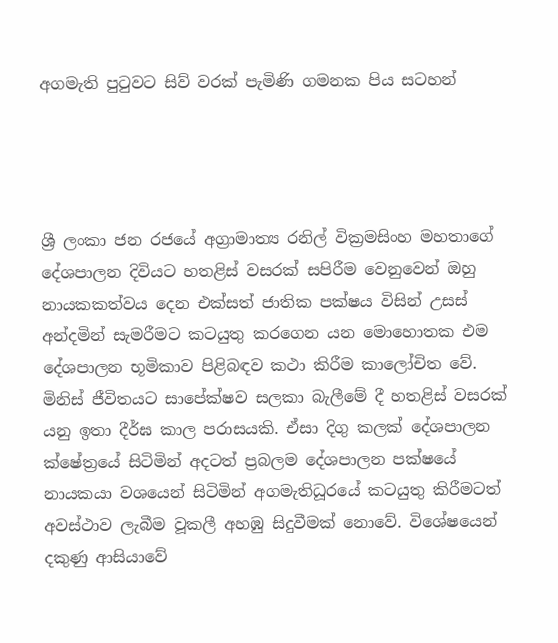අගමැති පුටුවට සිව් වරක් පැමිණි ගමනක පිය සටහන්




ශ්‍රී ලංකා ජන රජයේ අග්‍රාමාත්‍ය රනිල් වික්‍රමසිංහ මහතාගේ දේශපාලන දිවියට හතළිස් වසරක් සපිරීම වෙනුවෙන් ඔහු නායකකත්වය දෙන එක්සත් ජාතික පක්ෂය විසින් උසස් අන්දමින් සැමරීමට කටයුතු කරගෙන යන මොහොතක එම දේශපාලන භූමිකාව පිළිබඳව කථා කිරීම කාලෝචිත වේ. මිනිස් ජීවිතයට සාපේක්ෂව සලකා බැලීමේ දී හතළිස් වසරක් යනු ඉතා දීර්ඝ කාල පරාසයකි. ඒසා දිගු කලක් දේශපාලන ක්ෂේත්‍රයේ සිටිමින් අදටත් ප්‍රබලම දේශපාලන පක්ෂයේ නායකයා වශයෙන් සිටිමින් අගමැතිධූරයේ කටයුතු කිරීමටත් අවස්ථාව ලැබීම වූකලී අහඹු සිදුවීමක් නොවේ. විශේෂයෙන් දකුණු ආසියාවේ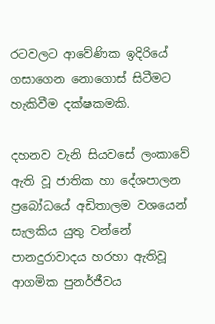රටවලට ආවේණික ඉදිරියේ ගසාගෙන නොගොස් සිටීමට හැකිවීම දක්ෂකමකි.

දහනව වැනි සියවසේ ලංකාවේ ඇති වූ ජාතික හා දේශපාලන ප්‍රබෝධයේ අඩිතාලම වශයෙන් සැලකිය යුතු වන්නේ පානදුරාවාදය හරහා ඇතිවූ ආගමික පුනර්ජීවය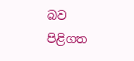බව පිළිගත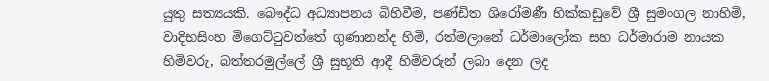යුතු සත්‍යයකි. බෞද්ධ අධ්‍යාපනය බිහිවීම, පණ්ඩිත ශිරෝමණී හික්කඩුවේ ශ්‍රී සුමංගල නාහිමි, වාදිභසිංහ මිගෙට්ටුවත්තේ ගුණානන්ද හිමි, රත්මලානේ ධර්මාලෝක සහ ධර්මාරාම නායක හිමිවරු, බත්තරමුල්ලේ ශ්‍රී සුභූති ආදී හිමිවරුන් ලබා දෙන ලද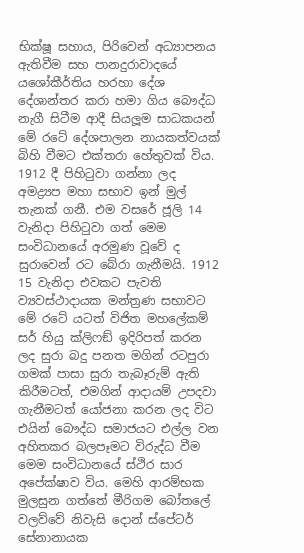භික්ෂූ සහාය, පිරිවෙන් අධ්‍යාපනය ඇතිවීම සහ පානදුරාවාදයේ යශෝකීර්තිය හරහා දේශ දේශාන්තර කරා හමා ගිය බෞද්ධ නැගී සිටීම ආදී සියලූම සාධකයන් මේ රටේ දේශපාලන නායකත්වයක් බිහි වීමට එක්තරා හේතුවක් විය.
1912 දී පිහිටුවා ගන්නා ලද අමද්‍ර්‍යප මහා සභාව ඉන් මුල් තැනක් ගනී. එම වසරේ ජූලි 14 වැනිදා පිහිටුවා ගත් මෙම සංවිධානයේ අරමුණ වූවේ ද සුරාවෙන් රට බේරා ගැනීමයි. 1912 15 වැනිදා එවකට පැවති ව්‍යවස්ථාදායක මන්ත්‍රණ සභාවට මේ රටේ යටත් විජිත මහලේකම් සර් හියු ක්ලිෆඞ් ඉදිරිපත් කරන ලද සුරා බදු පනත මගින් රටපුරා ගමක් පාසා සුරා තැබෑරුම් ඇති කිරීමටත්, එමගින් ආදායම් උපදවා ගැනීමටත් යෝජනා කරන ලද විට එයින් බෞද්ධ සමාජයට එල්ල වන අහිතකර බලපෑමට විරුද්ධ වීම මෙම සංවිධානයේ ස්ථිර සාර අපේක්ෂාව විය. මෙහි ආරම්භක මුලසුන ගත්තේ මීරිගම බෝතලේ වලව්වේ නිවැසි දොන් ස්පේටර් සේනානායක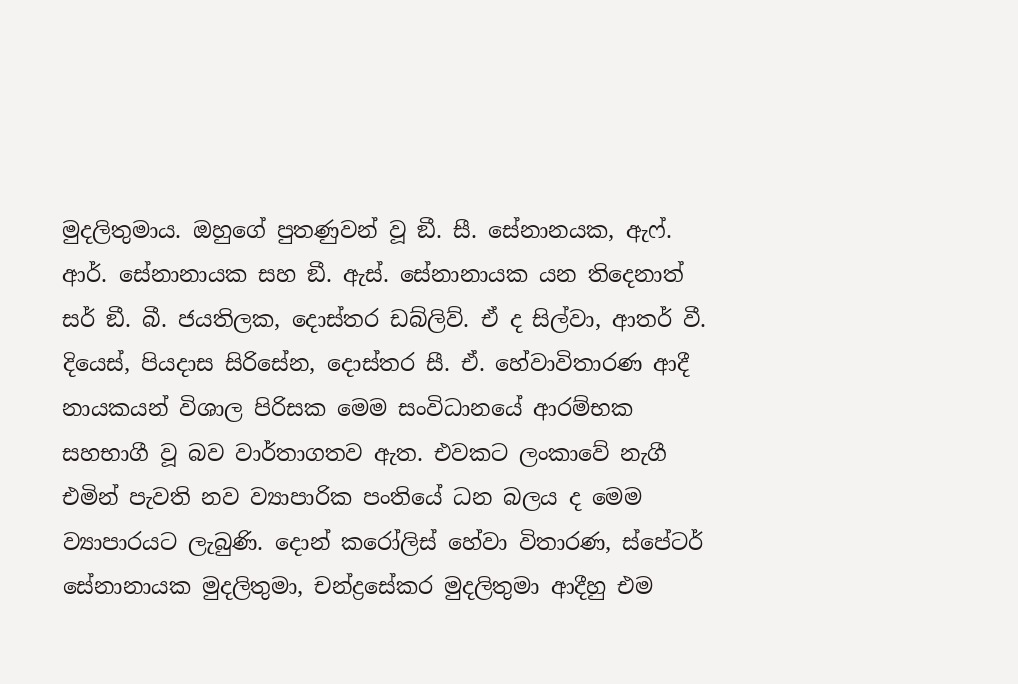මුදලිතුමාය. ඔහුගේ පුතණුවන් වූ ඞී. සී. සේනානයක, ඇෆ්. ආර්. සේනානායක සහ ඞී. ඇස්. සේනානායක යන තිදෙනාත් සර් ඞී. බී. ජයතිලක, දොස්තර ඩබ්ලිව්. ඒ ද සිල්වා, ආතර් වී. දියෙස්, පියදාස සිරිසේන, දොස්තර සී. ඒ. හේවාවිතාරණ ආදී නායකයන් විශාල පිරිසක මෙම සංවිධානයේ ආරම්භක සහභාගී වූ බව වාර්තාගතව ඇත. එවකට ලංකාවේ නැගී එමින් පැවති නව ව්‍යාපාරික පංතියේ ධන බලය ද මෙම ව්‍යාපාරයට ලැබුණි. දොන් කරෝලිස් හේවා විතාරණ, ස්පේටර් සේනානායක මුදලිතුමා, චන්ද්‍රසේකර මුදලිතුමා ආදීහු එම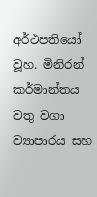අර්ථපතියෝ වූහ. මිනිරන් කර්මාන්තය වතු වගා ව්‍යාපාරය සහ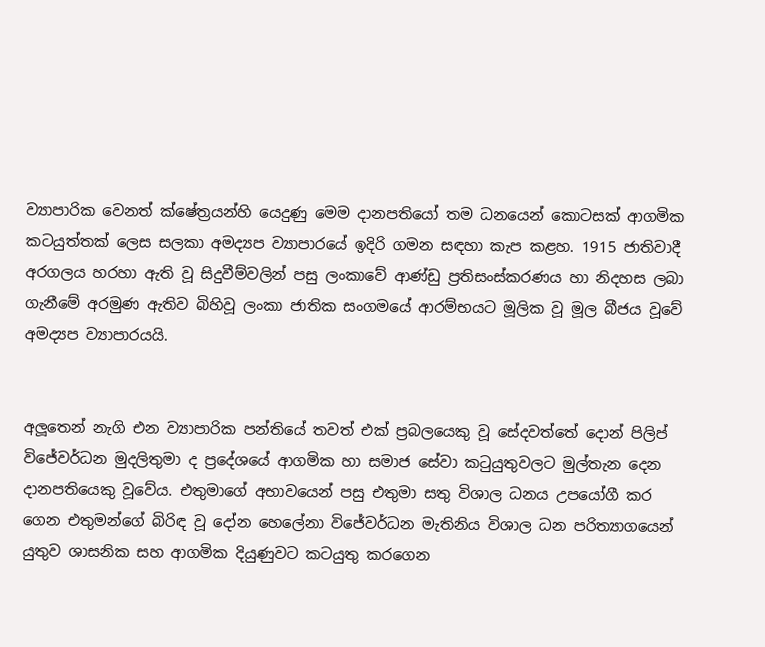ව්‍යාපාරික වෙනත් ක්ෂේත්‍රයන්හි යෙදුණු මෙම දානපතියෝ තම ධනයෙන් කොටසක් ආගමික කටයුත්තක් ලෙස සලකා අමද්‍යප ව්‍යාපාරයේ ඉදිරි ගමන සඳහා කැප කළහ. 1915 ජාතිවාදී අරගලය හරහා ඇති වූ සිදුවීම්වලින් පසු ලංකාවේ ආණ්ඩු ප්‍රතිසංස්කරණය හා නිදහස ලබා ගැනීමේ අරමුණ ඇතිව බිහිවූ ලංකා ජාතික සංගමයේ ආරම්භයට මූලික වූ මූල බීජය වූවේ අමද්‍යප ව්‍යාපාරයයි.


අලූතෙන් නැගි එන ව්‍යාපාරික පන්තියේ තවත් එක් ප්‍රබලයෙකු වූ සේදවත්තේ දොන් පිලිප් විජේවර්ධන මුදලිතුමා ද ප්‍රදේශයේ ආගමික හා සමාජ සේවා කටුයුතුවලට මුල්තැන දෙන දානපතියෙකු වූවේය. එතුමාගේ අභාවයෙන් පසු එතුමා සතු විශාල ධනය උපයෝගී කර ගෙන එතුමන්ගේ බිරිඳ වූ දෝන හෙලේනා විජේවර්ධන මැතිනිය විශාල ධන පරිත්‍යාගයෙන් යුතුව ශාසනික සහ ආගමික දියුණුවට කටයුතු කරගෙන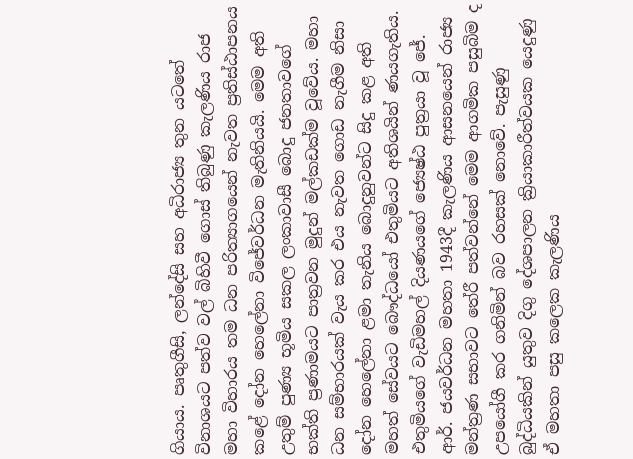ගියාය. පෘතුගීසි, ලන්දේසි සහ අධිරාජ්‍ය තුන යටතේ විනාශයට පත්ව වල් බිහිවී ගොස් තිබුණු කැලණිය රාජ මහා විහාරය තම ධන පරිත්‍යාගයෙන් නැවත ප්‍රතිස්ඨාපනය කළේ දෝන හෙලේනා විජේවර්ධන මැතිනියයි. මෙම අති උතුම් පුණ්‍ය භූමිය සකල ලංකාවාසී බොදු ජනතාවගේ භක්ති ප්‍රණාමයට පාත්‍රවන මුදුන් මල්කඩක්ම වූවේය. මහා ධන සම්භාරයක් වැය කර එය නැවත ගොඩ නැගීම නිසා දෝන හෙලේනා ළමා තැනිය බොදුනුවන්ට සිදු කළ අති මහත් සේවයට බෞද්ධයෝ එතුමියට අතිශයින් ණයගැතිය. එතුමියගේ වැඩිමහල් දියණයගේ ජ්‍යෙෂ්ඨ පුත්‍රයා වූ ජේ. ආර්. ජයවර්ධන මහතා 1943දී කැලණිය ආසනයෙන් රාජ්‍ය මන්ත්‍රණ සභාවට තේරී පත්වන්නේ මෙම ආගමික පසුබිම ද උපයෝගී කර ගනිමින් බව රහසක් නොවේ. පැසුණු බුද්ධියකින් යුතුව දිගු දේශපාලන ක්‍රියාකාරීත්වයක යෙදුණු ඒ මහතා පසු කලෙක කැලණිය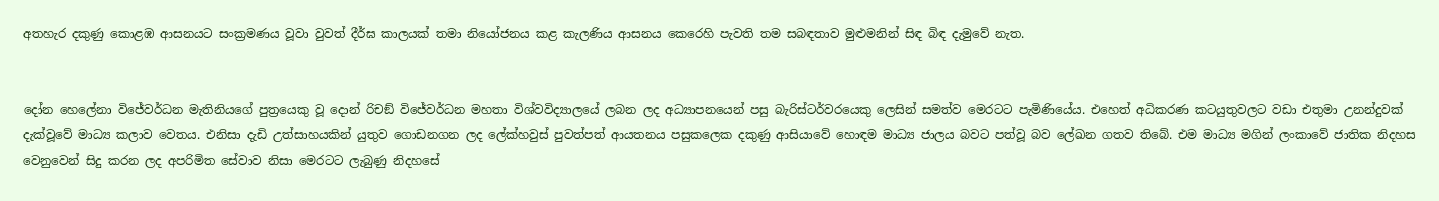අතහැර දකුණු කොළඹ ආසනයට සංක්‍රමණය වූවා වුවත් දීර්ඝ කාලයක් තමා නියෝජනය කළ කැලණිය ආසනය කෙරෙහි පැවති තම සබඳතාව මුළුමනින් සිඳ බිඳ දැමුවේ නැත.


දෝන හෙලේනා විජේවර්ධන මැතිනියගේ පුත්‍රයෙකු වූ දොන් රිචඞ් විජේවර්ධන මහතා විශ්වවිද්‍යාලයේ ලබන ලද අධ්‍යාපනයෙන් පසු බැරිස්ටර්වරයෙකු ලෙසින් සමත්ව මෙරටට පැමිණියේය. එහෙත් අධිකරණ කටයුතුවලට වඩා එතුමා උනන්දුවක් දැක්වූවේ මාධ්‍ය කලාව වෙතය. එනිසා දැඩි උත්සාහයකින් යුතුව ගොඩනගන ලද ලේක්හවුස් පුවත්පත් ආයතනය පසුකලෙක දකුණු ආසියාවේ හොඳම මාධ්‍ය ජාලය බවට පත්වූ බව ලේඛන ගතව තිබේ. එම මාධ්‍ය මගින් ලංකාවේ ජාතික නිදහස වෙනුවෙන් සිදු කරන ලද අපරිමිත සේවාව නිසා මෙරටට ලැබුණු නිදහසේ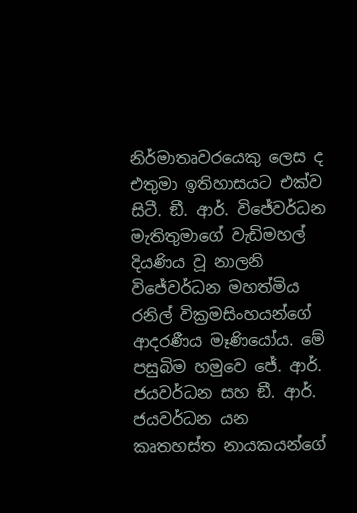නිර්මාතෘවරයෙකු ලෙස ද එතුමා ඉතිහාසයට එක්ව සිටී. ඞී. ආර්. විජේවර්ධන මැතිතුමාගේ වැඩිමහල් දියණිය වූ නාලනි විජේවර්ධන මහත්මිය රනිල් වික්‍රමසිංහයන්ගේ ආදරණීය මෑණියෝය. මේ පසුබිම හමුවෙ ජේ. ආර්. ජයවර්ධන සහ ඞී. ආර්. ජයවර්ධන යන කෘතහස්ත නායකයන්ගේ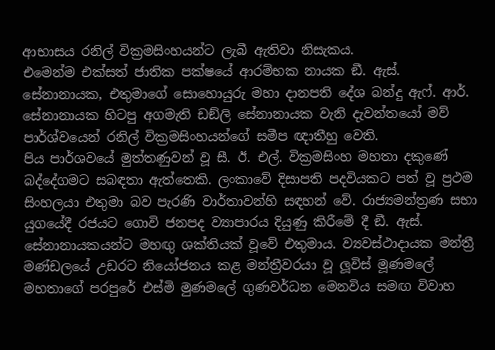ආභාසය රනිල් වික්‍රමසිංහයන්ට ලැබී ඇතිවා නිසැකය.
එමෙන්ම එක්සත් ජාතික පක්ෂයේ ආරම්භක නායක ඞී. ඇස්. සේනානායක, එතුමාගේ සොහොයුරු මහා දානපති දේශ බන්දු ඇෆ්. ආර්. සේනානායක හිටපු අගමැති ඩඞ්ලි සේනානායක වැනි දැවන්තයෝ මව් පාර්ශ්වයෙන් රනිල් වික්‍රමසිංහයන්ගේ සමීප ඥාතීහු වෙති.
පිය පාර්ශවයේ මුත්තණුවන් වූ සී. ඊ. එල්. වික්‍රමසිංහ මහතා දකුණේ බද්දේගමට සබඳතා ඇත්තෙකි. ලංකාවේ දිසාපති පදවියකට පත් වූ ප්‍රථම සිංහලයා එතුමා බව පැරණි වාර්තාවන්හි සඳහන් වේ. රාජ්‍යමන්ත්‍රණ සභා යුගයේදී රජයට ගොවි ජනපද ව්‍යාපාරය දියුණු කිරීමේ දී ඞී. ඇස්. සේනානායකයන්ට මහඟු ශක්තියක් වූවේ එතුමාය. ව්‍යවස්ථාදායක මන්ත්‍රී මණ්ඩලයේ උඩරට නියෝජනය කළ මන්ත්‍රීවරයා වූ ලූවිස් මූණමලේ මහතාගේ පරපුරේ එස්මි මුණමලේ ගුණවර්ධන මෙනවිය සමඟ විවාහ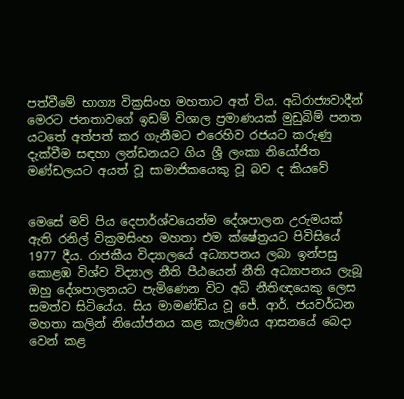පත්වීමේ භාග්‍ය වික්‍රසිංහ මහතාට අත් විය. අධිරාජ්‍යවාදීන් මෙරට ජනතාවගේ ඉඩම් විශාල ප්‍රමාණයක් මුඩුබිම් පනත යටතේ අත්පත් කර ගැනීමට එරෙහිව රජයට කරුණු දැක්වීම සඳහා ලන්ඩනයට ගිය ශ්‍රී ලංකා නියෝජිත මණ්ඩලයට අයත් වූ සාමාජිකයෙකු වූ බව ද කියවේ


මෙසේ මව් පිය දෙපාර්ශ්වයෙන්ම දේශපාලන උරුමයක් ඇති රනිල් වික්‍රමසිංහ මහතා එම ක්ෂේත්‍රයට පිවිසියේ 1977 දීය. රාජකීය විද්‍යාලයේ අධ්‍යාපනය ලබා ඉන්පසු කොළඹ විශ්ව විද්‍යාල නීති පීඨයෙන් නීති අධ්‍යාපනය ලැබූ ඔහු දේශපාලනයට පැමිණෙන විට අධි නීතිඥයෙකු ලෙස සමත්ව සිටියේය. සිය මාමණ්ඩිය වූ ජේ. ආර්. ජයවර්ධන මහතා කලින් නියෝජනය කළ කැලණිය ආසනයේ බෙදා වෙන් කළ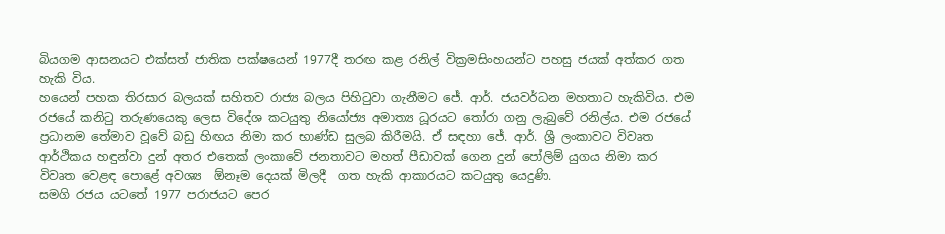බියගම ආසනයට එක්සත් ජාතික පක්ෂයෙන් 1977දී තරඟ කළ රනිල් වික්‍රමසිංහයන්ට පහසු ජයක් අත්කර ගත හැකි විය.
හයෙන් පහක තිරසාර බලයක් සහිතව රාජ්‍ය බලය පිහිටුවා ගැනීමට ජේ. ආර්. ජයවර්ධන මහතාට හැකිවිය. එම රජයේ කනිටු තරුණයෙකු ලෙස විදේශ කටයුතු නියෝජ්‍ය අමාත්‍ය ධූරයට තෝරා ගනු ලැබුවේ රනිල්ය. එම රජයේ ප්‍රධානම තේමාව වූවේ බඩු හිඟය නිමා කර භාණ්ඩ සුලබ කිරීමයි. ඒ සඳහා ජේ. ආර්. ශ්‍රී ලංකාවට විවෘත ආර්ථිකය හඳුන්වා දුන් අතර එතෙක් ලංකාවේ ජනතාවට මහත් පීඩාවක් ගෙන දුන් පෝලිම් යුගය නිමා කර විවෘත වෙළඳ පොළේ අවශ්‍ය  ඕනෑම දෙයක් මිලදී  ගත හැකි ආකාරයට කටයුතු යෙදුණි.
සමගි රජය යටතේ 1977 පරාජයට පෙර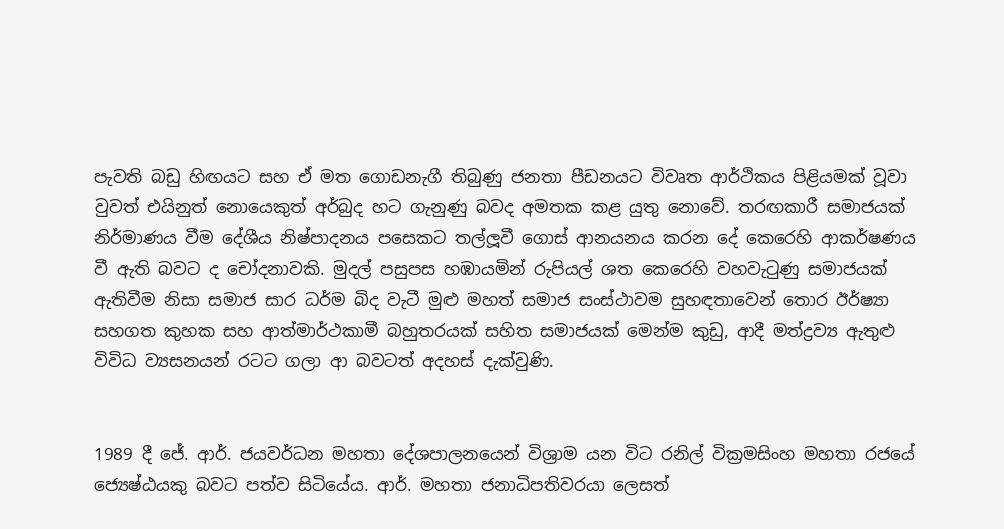පැවති බඩු හිඟයට සහ ඒ මත ගොඩනැගී තිබුණු ජනතා පීඩනයට විවෘත ආර්ථිකය පිළියමක් වූවා වුවත් එයිනුත් නොයෙකුත් අර්බුද හට ගැනුණු බවද අමතක කළ යුතු නොවේ. තරඟකාරී සමාජයක් නිර්මාණය වීම දේශීය නිෂ්පාදනය පසෙකට තල්ලූවී ගොස් ආනයනය කරන දේ කෙරෙහි ආකර්ෂණය වී ඇති බවට ද චෝදනාවකි. මුදල් පසුපස හඹායමින් රුපියල් ශත කෙරෙහි වහවැටුණු සමාජයක් ඇතිවීම නිසා සමාජ සාර ධර්ම බිද වැටී මුළු මහත් සමාජ සංස්ථාවම සුහඳතාවෙන් තොර ඊර්ෂ්‍යා සහගත කුහක සහ ආත්මාර්ථකාමී බහුතරයක් සහිත සමාජයක් මෙන්ම කුඩු, ආදී මත්ද්‍රව්‍ය ඇතුළු විවිධ ව්‍යසනයන් රටට ගලා ආ බවටත් අදහස් දැක්වුණි.


1989 දී ජේ. ආර්. ජයවර්ධන මහතා දේශපාලනයෙන් විශ්‍රාම යන විට රනිල් වික්‍රමසිංහ මහතා රජයේ ජ්‍යෙෂ්ඨයකු බවට පත්ව සිටියේය. ආර්. මහතා ජනාධිපතිවරයා ලෙසත්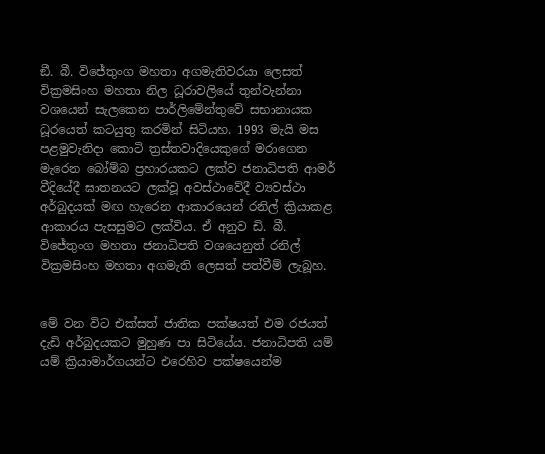ඞී. බී. විජේතුංග මහතා අගමැතිවරයා ලෙසත් වික්‍රමසිංහ මහතා නිල ධූරාවලියේ තුන්වැන්නා වශයෙන් සැලකෙන පාර්ලිමේන්තුවේ සභානායක ධූරයෙත් කටයුතු කරමින් සිටියහ. 1993 මැයි මස පළමුවැනිදා කොටි ත්‍රස්තවාදියෙකුගේ මරාගෙන මැරෙන බෝම්බ ප්‍රහාරයකට ලක්ව ජනාධිපති ආමර් වීදියේදී ඝාතනයට ලක්වූ අවස්ථාවේදී ව්‍යවස්ථා අර්බුදයක් මඟ හැරෙන ආකාරයෙන් රනිල් ක්‍රියාකළ ආකාරය පැසසුමට ලක්විය. ඒ අනුව ඩි. බී. විජේතුංග මහතා ජනාධිපති වශයෙනුත් රනිල් වික්‍රමසිංහ මහතා අගමැති ලෙසත් පත්වීම් ලැබූහ.


මේ වන විට එක්සත් ජාතික පක්ෂයත් එම රජයත් දැඩි අර්බුදයකට මුහුණ පා සිටියේය. ජනාධිපති යම් යම් ක්‍රියාමාර්ගයන්ට එරෙහිව පක්ෂයෙන්ම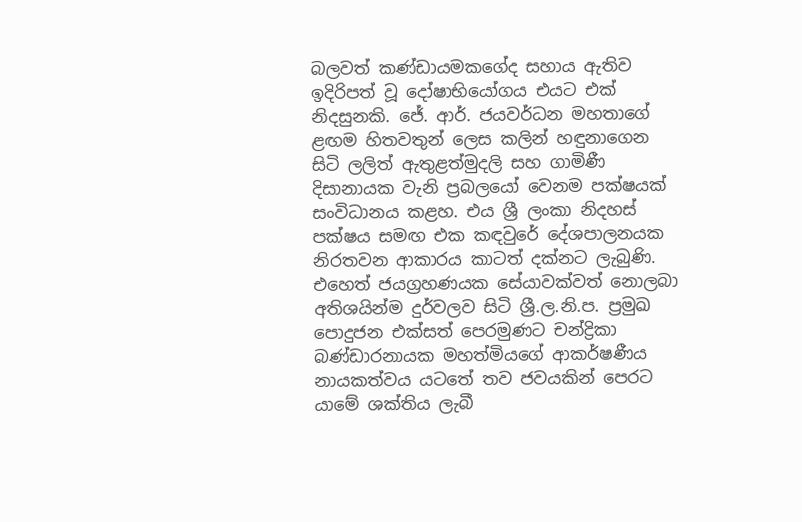බලවත් කණ්ඩායමකගේද සහාය ඇතිව ඉදිරිපත් වූ දෝෂාභියෝගය එයට එක් නිදසුනකි. ජේ. ආර්. ජයවර්ධන මහතාගේ ළඟම හිතවතුන් ලෙස කලින් හඳුනාගෙන සිටි ලලිත් ඇතුළත්මුදලි සහ ගාමිණී දිසානායක වැනි ප්‍රබලයෝ වෙනම පක්ෂයක් සංවිධානය කළහ. එය ශ්‍රී ලංකා නිදහස් පක්ෂය සමඟ එක කඳවුරේ දේශපාලනයක නිරතවන ආකාරය කාටත් දක්නට ලැබුණි. එහෙත් ජයග්‍රහණයක සේයාවක්වත් නොලබා අතිශයින්ම දුර්වලව සිටි ශ්‍රී.ල.නි.ප. ප්‍රමුඛ පොදුජන එක්සත් පෙරමුණට චන්ද්‍රිකා බණ්ඩාරනායක මහත්මියගේ ආකර්ෂණීය නායකත්වය යටතේ තව ජවයකින් පෙරට යාමේ ශක්තිය ලැබී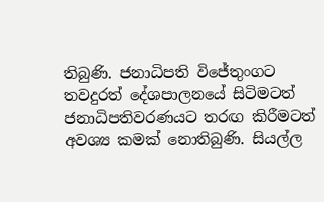තිබුණි. ජනාධිපති විජේතුංගට තවදුරත් දේශපාලනයේ සිටිමටත් ජනාධිපතිවරණයට තරඟ කිරීමටත් අවශ්‍ය කමක් නොතිබුණි. සියල්ල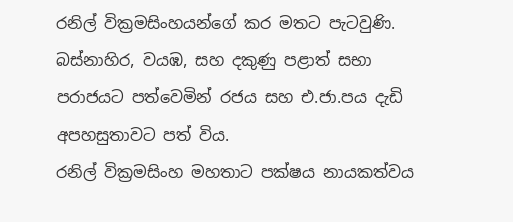රනිල් වික්‍රමසිංහයන්ගේ කර මතට පැටවුණි. බස්නාහිර, වයඹ, සහ දකුණු පළාත් සභා පරාජයට පත්වෙමින් රජය සහ එ.ජා.පය දැඩි අපහසුතාවට පත් විය.
රනිල් වික්‍රමසිංහ මහතාට පක්ෂය නායකත්වය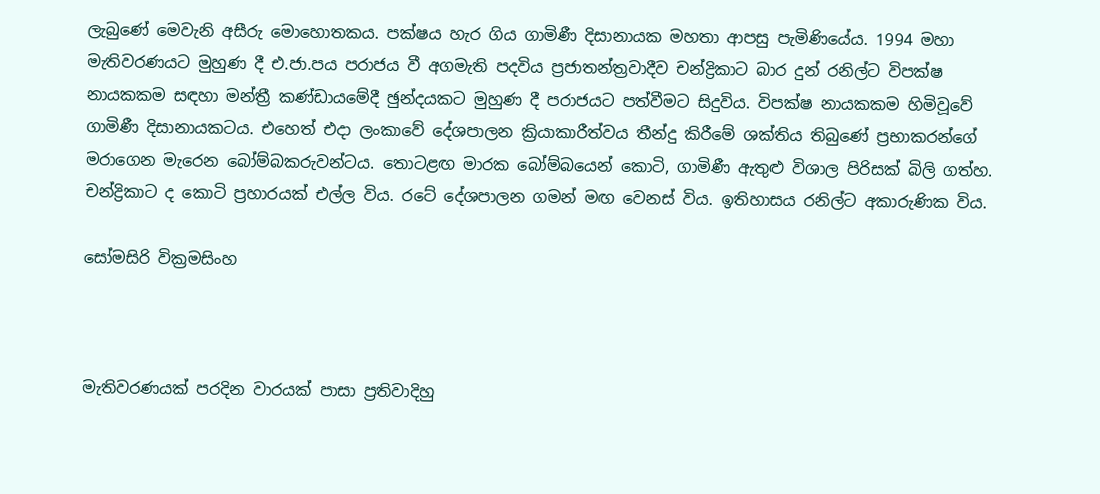ලැබුණේ මෙවැනි අසීරු මොහොතකය. පක්ෂය හැර ගිය ගාමිණී දිසානායක මහතා ආපසු පැමිණියේය. 1994 මහා මැතිවරණයට මුහුණ දී එ.ජා.පය පරාජය වී අගමැති පදවිය ප්‍රජාතන්ත්‍රවාදීව චන්ද්‍රිකාට බාර දුන් රනිල්ට විපක්ෂ නායකකම සඳහා මන්ත්‍රී කණ්ඩායමේදී ඡුන්දයකට මුහුණ දී පරාජයට පත්වීමට සිදුවිය. විපක්ෂ නායකකම හිමිවූවේ ගාමිණී දිසානායකටය. එහෙත් එදා ලංකාවේ දේශපාලන ක්‍රියාකාරීත්වය තීන්දු කිරීමේ ශක්තිය තිබුණේ ප්‍රභාකරන්ගේ මරාගෙන මැරෙන බෝම්බකරුවන්ටය. තොටළඟ මාරක බෝම්බයෙන් කොටි, ගාමිණී ඇතුළු විශාල පිරිසක් බිලි ගත්හ. චන්ද්‍රිකාට ද කොටි ප්‍රහාරයක් එල්ල විය. රටේ දේශපාලන ගමන් මඟ වෙනස් විය. ඉතිහාසය රනිල්ට අකාරුණික විය.

සෝමසිරි වික්‍රමසිංහ



මැතිවරණයක් පරදින වාරයක් පාසා ප්‍රතිවාදිහු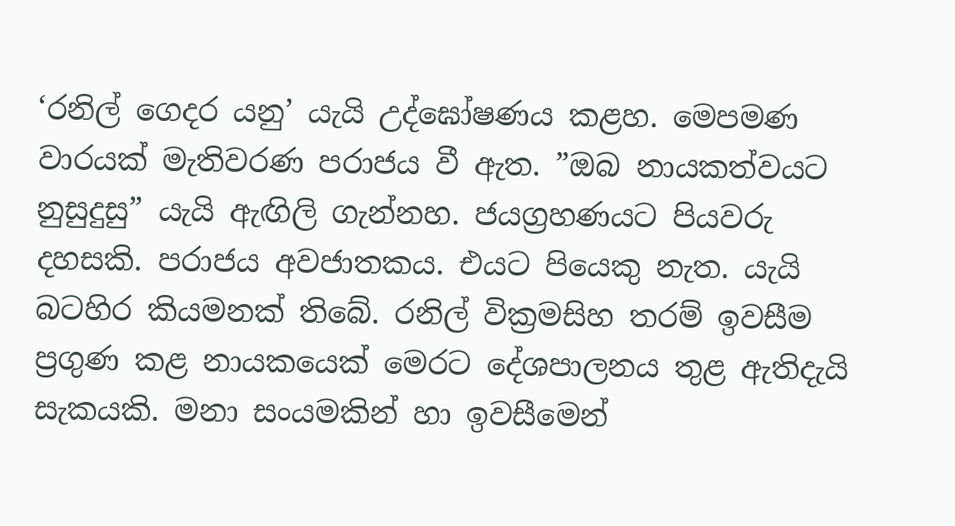‘රනිල් ගෙදර යනු’ යැයි උද්ඝෝෂණය කළහ. මෙපමණ වාරයක් මැතිවරණ පරාජය වී ඇත. ”ඔබ නායකත්වයට නුසුදුසු” යැයි ඇඟිලි ගැන්නහ. ජයග්‍රහණයට පියවරු දහසකි. පරාජය අවජාතකය. එයට පියෙකු නැත. යැයි බටහිර කියමනක් තිබේ. රනිල් වික්‍රමසිහ තරම් ඉවසීම ප්‍රගුණ කළ නායකයෙක් මෙරට දේශපාලනය තුළ ඇතිදැයි සැකයකි. මනා සංයමකින් හා ඉවසීමෙන්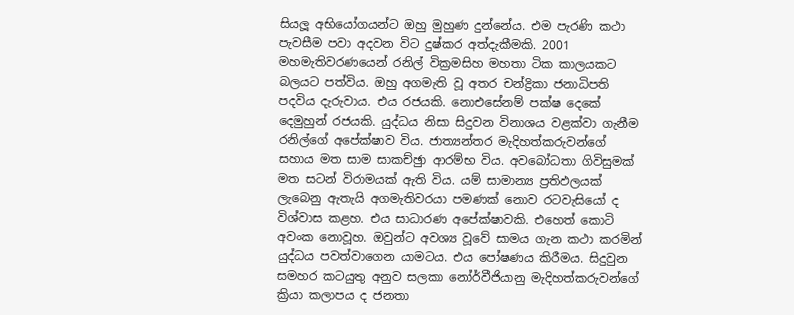සියලූ අභියෝගයන්ට ඔහු මුහුණ දුන්නේය. එම පැරණි කථා පැවසීම පවා අදවන විට දුෂ්කර අත්දැකීමකි. 2001 මහමැතිවරණයෙන් රනිල් වික්‍රමසිහ මහතා ටික කාලයකට බලයට පත්විය. ඔහු අගමැති වූ අතර චන්ද්‍රිකා ජනාධිපති පදවිය දැරුවාය. එය රජයකි. නොඑසේනම් පක්ෂ දෙකේ දෙමුහුන් රජයකි. යුද්ධය නිසා සිදුවන විනාශය වළක්වා ගැනීම රනිල්ගේ අපේක්ෂාව විය. ජාත්‍යන්තර මැදිහත්කරුවන්ගේ සහාය මත සාම සාකච්ඡුා ආරම්භ විය. අවබෝධතා ගිවිසුමක් මත සටන් විරාමයක් ඇති විය. යම් සාමාන්‍ය ප්‍රතිඵලයක් ලැබෙනු ඇතැයි අගමැතිවරයා පමණක් නොව රටවැසියෝ ද විශ්වාස කළහ. එය සාධාරණ අපේක්ෂාවකි. එහෙත් කොටි අවංක නොවූහ. ඔවුන්ට අවශ්‍ය වූවේ සාමය ගැන කථා කරමින් යුද්ධය පවත්වාගෙන යාමටය. එය පෝෂණය කිරීමය. සිදුවුන සමහර කටයුතු අනුව සලකා නෝර්වීජියානු මැදිහත්කරුවන්ගේ ක්‍රියා කලාපය ද ජනතා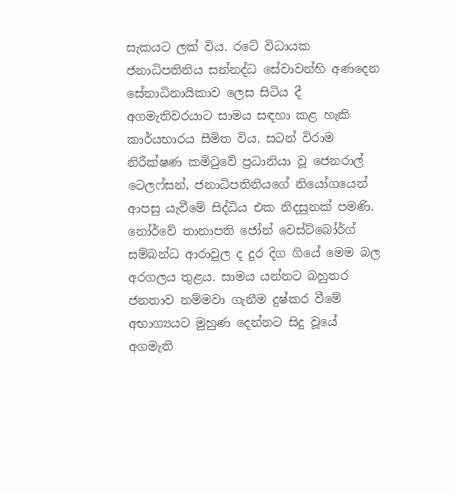සැකයට ලක් විය. රටේ විධායක ජනාධිපතිනිය සන්නද්ධ සේවාවන්හි අණදෙන සේනාධිනායිකාව ලෙස සිටිය දී අගමැතිවරයාට සාමය සඳහා කළ හැකි කාර්යභාරය සීමිත විය. සටන් විරාම නිරීක්ෂණ කමිටුවේ ප්‍රධානියා වූ ජෙනරාල් ටෙලෆ්සන්, ජනාධිපතිනියගේ නියෝගයෙන් ආපසු යැවීමේ සිද්ධිය එක නිදසුනක් පමණි. නෝර්වේ තානාපති ජෝන් වෙස්ට්බෝර්ග් සම්බන්ධ ආරාවුල ද දුර දිග ගියේ මෙම බල අරගලය තුළය. සාමය යන්නට බහුතර ජනතාව නම්මවා ගැනීම දුෂ්කර වීමේ අභාග්‍යයට මුහුණ දෙන්නට සිදු වූයේ අගමැති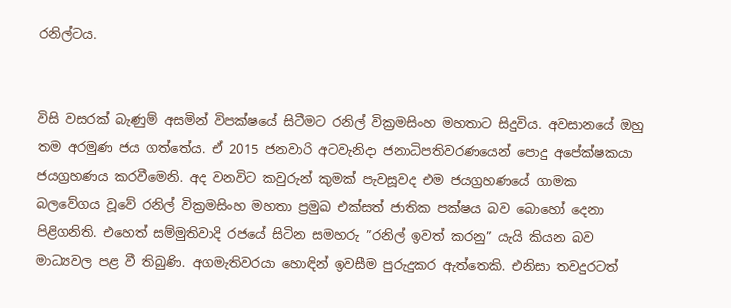රනිල්ටය.


විසි වසරක් බැණුම් අසමින් විපක්ෂයේ සිටීමට රනිල් වික්‍රමසිංහ මහතාට සිදුවිය. අවසානයේ ඔහු තම අරමුණ ජය ගත්තේය. ඒ 2015 ජනවාරි අටවැනිදා ජනාධිපතිවරණයෙන් පොදු අපේක්ෂකයා ජයග්‍රහණය කරවීමෙනි. අද වනවිට කවුරුන් කුමක් පැවසූවද එම ජයග්‍රහණයේ ගාමක බලවේගය වූවේ රනිල් වික්‍රමසිංහ මහතා ප්‍රමුඛ එක්සත් ජාතික පක්ෂය බව බොහෝ දෙනා පිළිගනිති. එහෙත් සම්මුතිවාදි රජයේ සිටින සමහරු ”රනිල් ඉවත් කරනු” යැයි කියන බව මාධ්‍යවල පළ වී තිබුණි. අගමැතිවරයා හොඳින් ඉවසීම පුරුදුකර ඇත්තෙකි. එනිසා තවදුරටත්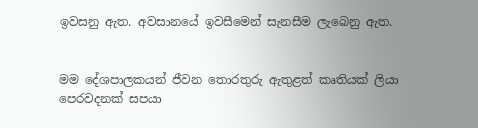ඉවසනු ඇත. අවසානයේ ඉවසීමෙන් සැනසීම ලැබෙනු ඇත.


මම දේශපාලකයන් ජීවන තොරතුරු ඇතුළත් කෘතියක් ලියා පෙරවදනක් සපයා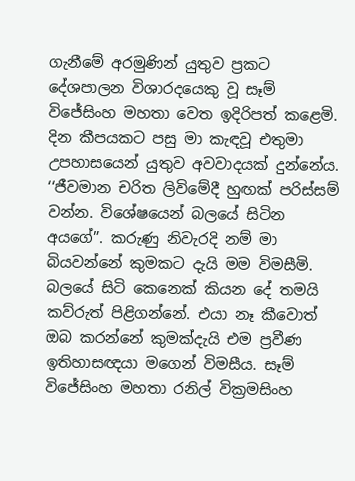ගැනීමේ අරමුණින් යුතුව ප්‍රකට දේශපාලන විශාරදයෙකු වූ සෑම් විජේසිංහ මහතා වෙත ඉදිරිපත් කළෙමි. දින කීපයකට පසු මා කැඳවූ එතුමා උපහාසයෙන් යුතුව අවවාදයක් දුන්නේය. ‘‘ජීවමාන චරිත ලිවිමේදී හුඟක් පරිස්සම් වන්න. විශේෂයෙන් බලයේ සිටින අයගේ”. කරුණු නිවැරදි නම් මා බියවන්නේ කුමකට දැයි මම විමසීමි. බලයේ සිටි කෙනෙක් කියන දේ තමයි කව්රුත් පිළිගන්නේ. එයා නෑ කීවොත් ඔබ කරන්නේ කුමක්දැයි එම ප්‍රවීණ ඉතිහාසඥයා මගෙන් විමසීය. සෑම් විජේසිංහ මහතා රනිල් වික්‍රමසිංහ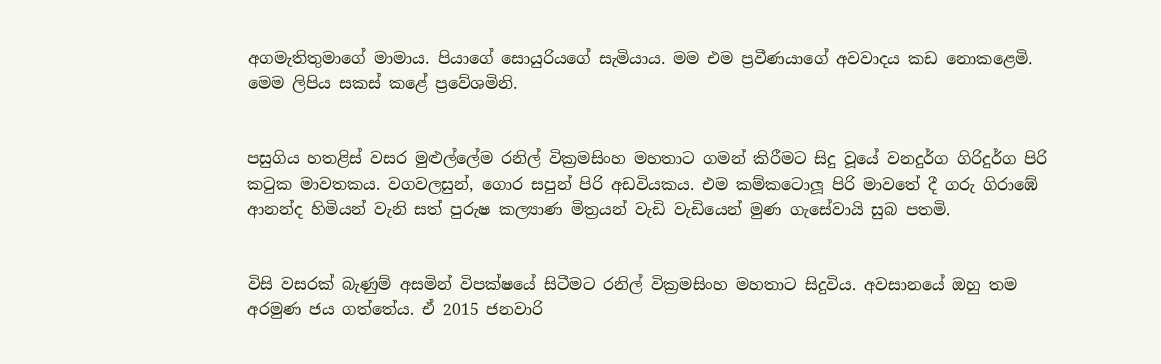අගමැතිතුමාගේ මාමාය. පියාගේ සොයුරියගේ සැමියාය. මම එම ප්‍රවීණයාගේ අවවාදය කඩ නොකළෙමි. මෙම ලිපිය සකස් කළේ ප්‍රවේශමිනි.


පසුගිය හතළිස් වසර මුළුල්ලේම රනිල් වික්‍රමසිංහ මහතාට ගමන් කිරීමට සිදු වූයේ වනදුර්ග ගිරිදුර්ග පිරි කටුක මාවතකය. වගවලසුන්, ගොර සපුන් පිරි අඩවියකය. එම කම්කටොලූ පිරි මාවතේ දී ගරු ගිරාඹේ ආනන්ද හිමියන් වැනි සත් පුරුෂ කල්‍යාණ මිත්‍රයන් වැඩි වැඩියෙන් මුණ ගැසේවායි සුබ පතමි.


විසි වසරක් බැණුම් අසමින් විපක්ෂයේ සිටීමට රනිල් වික්‍රමසිංහ මහතාට සිදුවිය. අවසානයේ ඔහු තම අරමුණ ජය ගත්තේය. ඒ 2015 ජනවාරි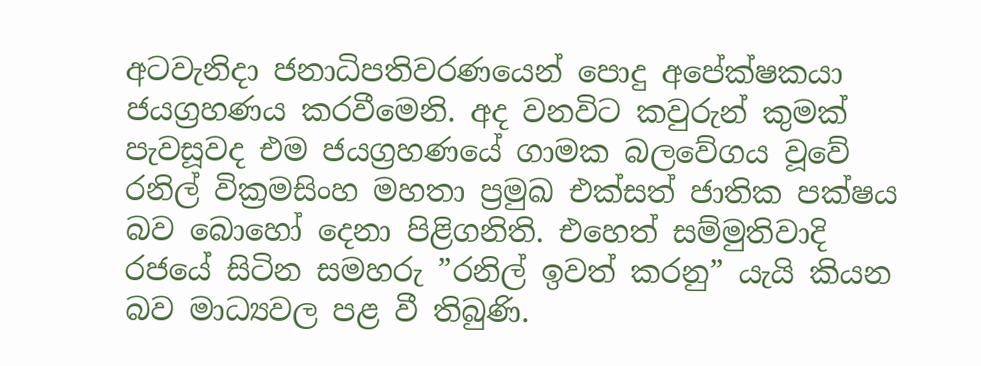අටවැනිදා ජනාධිපතිවරණයෙන් පොදු අපේක්ෂකයා ජයග්‍රහණය කරවීමෙනි. අද වනවිට කවුරුන් කුමක් පැවසූවද එම ජයග්‍රහණයේ ගාමක බලවේගය වූවේ රනිල් වික්‍රමසිංහ මහතා ප්‍රමුඛ එක්සත් ජාතික පක්ෂය බව බොහෝ දෙනා පිළිගනිති. එහෙත් සම්මුතිවාදි රජයේ සිටින සමහරු ”රනිල් ඉවත් කරනු” යැයි කියන බව මාධ්‍යවල පළ වී තිබුණි.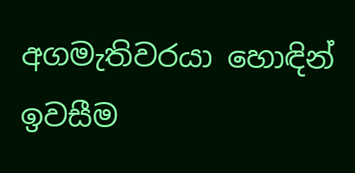අගමැතිවරයා හොඳින් ඉවසීම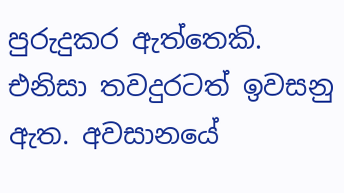පුරුදුකර ඇත්තෙකි. එනිසා තවදුරටත් ඉවසනු ඇත. අවසානයේ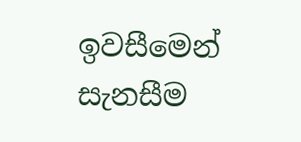ඉවසීමෙන් සැනසීම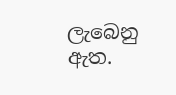ලැබෙනු ඇත.